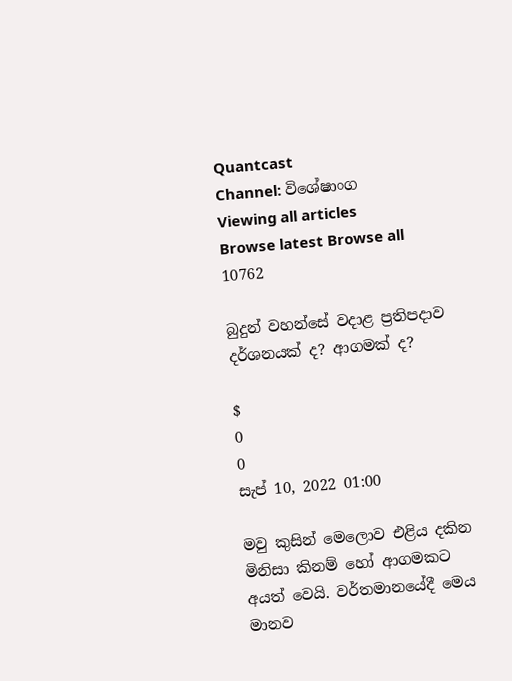Quantcast
Channel: විශේෂාංග
Viewing all articles
Browse latest Browse all 10762

බුදුන් වහන්සේ වදාළ ප්‍රතිපදාව දර්ශනයක් ද? ආගමක් ද?

$
0
0
සැප් 10, 2022 01:00

මවු කුසින් මෙලොව එළිය දකින මිනිසා කිනම් හෝ ආගමකට අයත් වෙයි. වර්තමානයේදී මෙය මානව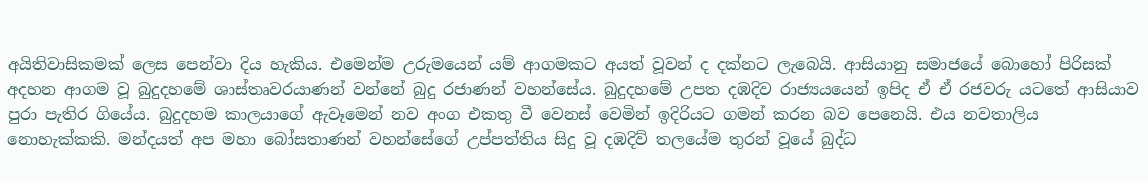අයිතිවාසිකමක් ලෙස පෙන්වා දිය හැකිය. එමෙන්ම උරුමයෙන් යම් ආගමකට අයත් වූවන් ද දක්නට ලැබෙයි. ආසියානු සමාජයේ බොහෝ පිරිසක් අදහන ආගම වූ බුදුදහමේ ශාස්තෘවරයාණන් වන්නේ බුදු රජාණන් වහන්සේය. බුදුදහමේ උපත දඹදිව රාජ්‍යයයෙන් ඉපිද ඒ ඒ රජවරු යටතේ ආසියාව පුරා පැතිර ගියේය. බුදුදහම කාලයාගේ ඇවෑමෙන් ‍නව අංග එකතු වී වෙනස් වෙමින් ඉදිරියට ගමන් කරන බව පෙනෙයි. එය නවතාලිය නොහැක්කකි. මන්දයත් අප මහා බෝසතාණන් වහන්සේගේ උප්පත්තිය සිදු වූ දඹදිව් තලයේම තුරන් වූයේ බුද්ධ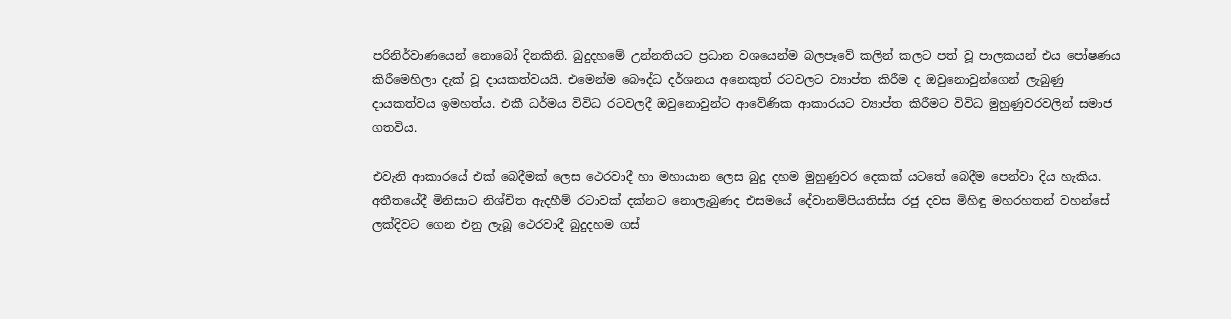පරිනිර්වාණයෙන් නොබෝ දිනකිනි. බුදුදහමේ උන්නතියට ප්‍රධාන වශයෙන්ම බලපෑවේ කලින් කලට පත් වූ පාලකයන් එය පෝෂණය කිරීමෙහිලා දැක් වූ දායකත්වයයි. එමෙන්ම බෞද්ධ දර්ශනය අනෙකුත් රටවලට ව්‍යාප්ත කිරීම ද ඔවුනොවුන්ගෙන් ලැබුණු දායකත්වය ඉමහත්ය. එකී ධර්මය විවිධ රටවලදී ඔවුනොවුන්ට ආවේණික ආකාරයට ව්‍යාප්ත කිරීමට විවිධ මුහුණුවරවලින් සමාජ ගතවිය.

එවැනි ආකාරයේ එක් බෙදීමක් ලෙස ථෙරවාදී හා මහායාන ලෙස බුදු දහම මුහුණුවර දෙකක් යටතේ බෙදීම පෙන්වා දිය හැකිය. අතීතයේදී මිනිසාට නිශ්චිත ඇදහීම් රටාවක් දක්නට නොලැබුණද එසමයේ දේවානම්පියතිස්ස රජු දවස මිහිඳු මහරහතන් වහන්සේ ලක්දිවට ගෙන එනු ලැබූ ථෙරවාදී බුදුදහම ගස්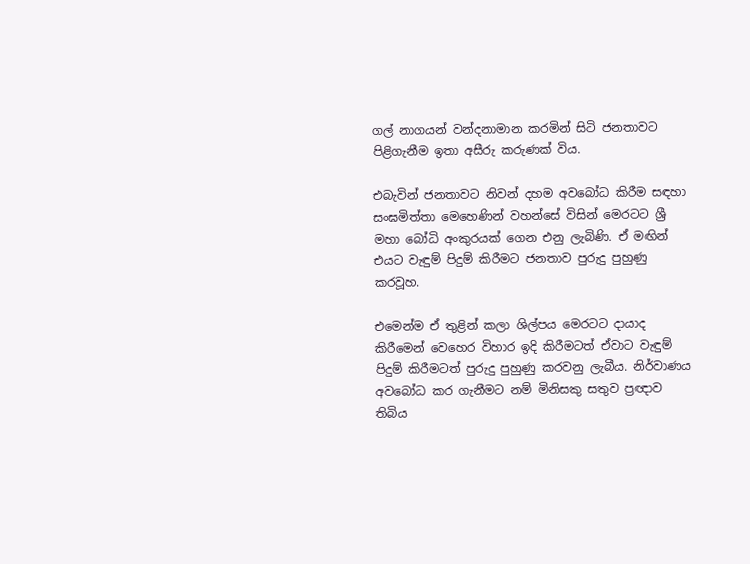ගල් නාගයන් වන්දනාමාන කරමින් සිටි ජනතාවට පිළිගැනීම ඉතා අසීරු කරුණක් විය.

එබැවින් ජනතාවට නිවන් දහම අවබෝධ කිරීම සඳහා සංඝමිත්තා මෙහෙණින් වහන්සේ විසින් මෙරටට ශ්‍රී මහා බෝධි අංකුරයක් ගෙන එනු ලැබිණි. ඒ මඟින් එයට වැඳුම් පිදුම් කිරීමට ජනතාව පුරුදු පුහුණු කරවූහ.

එමෙන්ම ඒ තුළින් කලා ශිල්පය මෙරටට දායාද කිරීමෙන් වෙහෙර විහාර ඉදි කිරීමටත් ඒවාට වැඳුම් පිදුම් කිරීමටත් පුරුදු පුහුණු කරවනු ලැබීය. නිර්වාණය අවබෝධ කර ගැනීමට නම් මිනිසකු සතුව ප්‍රඥාව තිබිය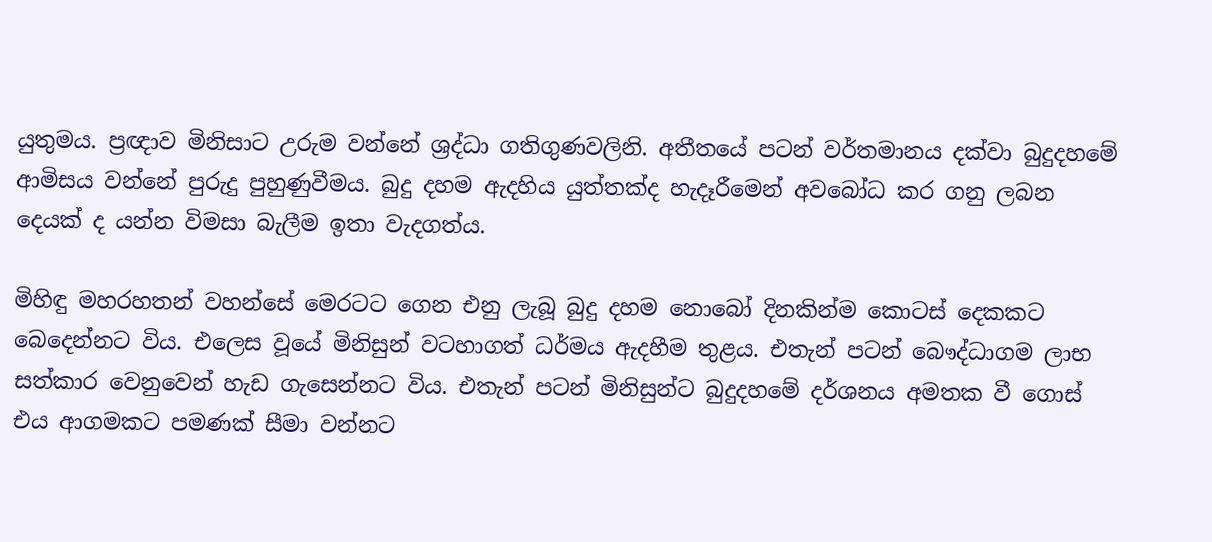යුතුමය. ප්‍රඥාව මිනිසාට උරුම වන්නේ ශ්‍රද්ධා ගතිගුණවලිනි. අතීතයේ පටන් වර්තමානය දක්වා බුදුදහමේ ආමිසය වන්නේ පුරුදු පුහුණුවීමය. බුදු දහම ඇදහිය යුත්තක්ද හැදෑරීමෙන් අවබෝධ කර ගනු ලබන දෙයක් ද යන්න විමසා බැලීම ඉතා වැදගත්ය.

මිහිඳු මහරහතන් වහන්සේ මෙරටට ගෙන එනු ලැබූ බුදු දහම නොබෝ දිනකින්ම කොටස් දෙකකට බෙදෙන්නට විය. එලෙස වූයේ මිනිසුන් වටහාගත් ධර්මය ඇදහීම තුළය. එතැන් පටන් බෞද්ධාගම ලාභ සත්කාර වෙනුවෙන් හැඩ ගැසෙන්නට විය. එතැන් පටන් මිනිසුන්ට බුදුදහමේ දර්ශනය අමතක වී ගොස් එය ආගමකට පමණක් සීමා වන්නට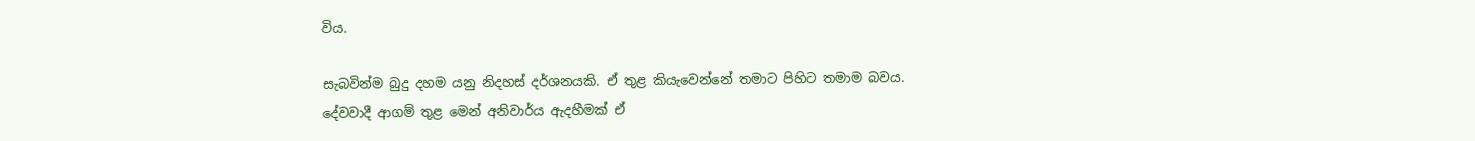විය.

සැබවින්ම බුදු දහම යනු නිදහස් දර්ශනයකි. ඒ තුළ කියැවෙන්නේ තමාට පිහිට තමාම බවය. දේවවාදී ආගම් තුළ මෙන් අනිවාර්ය ඇදහීමක් ඒ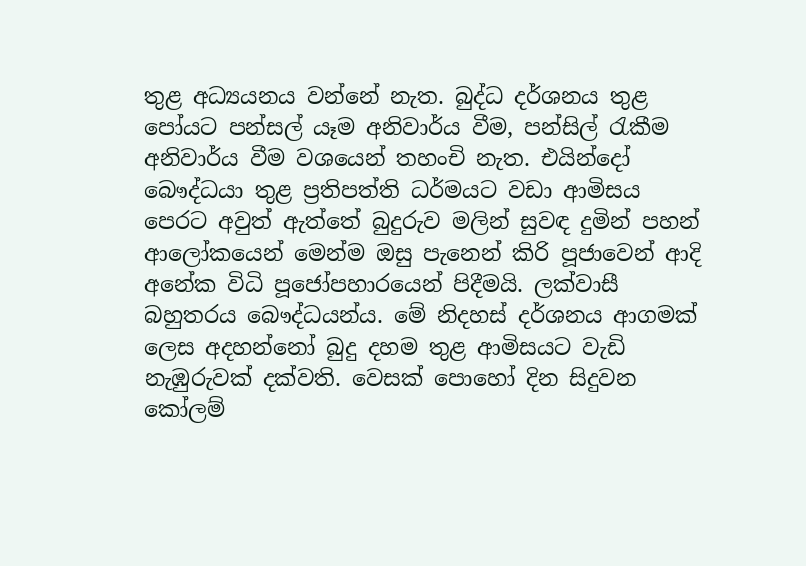තුළ අධ්‍යයනය වන්නේ නැත. බුද්ධ දර්ශනය තුළ පෝයට පන්සල් යෑම අනිවාර්ය වීම, පන්සිල් රැකීම අනිවාර්ය වීම වශයෙන් තහංචි නැත. එයින්දෝ බෞද්ධයා තුළ ප්‍රතිපත්ති ධර්මයට වඩා ආමිසය පෙරට අවුත් ඇත්තේ බුදුරුව මලින් සුවඳ දුමින් පහන් ආලෝකයෙන් මෙන්ම ඔසු පැනෙන් කිරි පූජාවෙන් ආදි අනේක විධි පූජෝපහාරයෙන් පිදීමයි. ලක්වාසී බහුතරය බෞද්ධයන්ය. මේ නිදහස් දර්ශනය ආගමක් ලෙස අදහන්නෝ බුදු දහම තුළ ආමිසයට වැඩි නැඹුරුවක් දක්වති. වෙසක් පොහෝ දින සිදුවන කෝලම්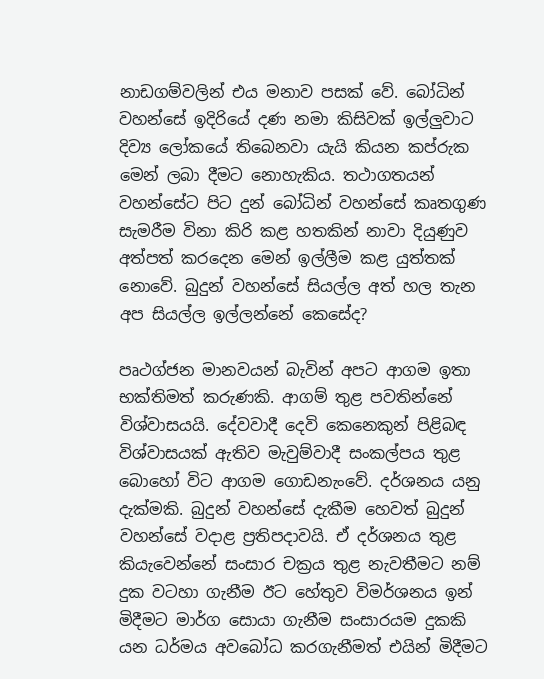නාඩගම්වලින් එය මනාව පසක් වේ. බෝධින් වහන්සේ ඉදිරියේ දණ නමා කිසිවක් ඉල්ලුවාට දිව්‍ය ලෝකයේ තිබෙනවා යැයි කියන කප්රුක මෙන් ලබා දීමට නොහැකිය. තථාගතයන් වහන්සේට පිට දුන් බෝධින් වහන්සේ කෘතගුණ සැමරීම විනා කිරි කළ හතකින් නාවා දියුණුව අත්පත් කරදෙන මෙන් ඉල්ලීම කළ යුත්තක් නොවේ. බුදුන් වහන්සේ සියල්ල අත් හල තැන අප සියල්ල ඉල්ලන්නේ කෙසේද?

පෘථග්ජන මානවයන් බැවින් අපට ආගම ඉතා භක්තිමත් කරුණකි. ආගම් තුළ පවතින්නේ විශ්වාසයයි. දේවවාදී දෙවි කෙනෙකුන් පිළිබඳ විශ්වාසයක් ඇතිව මැවුම්වාදී සංකල්පය තුළ බොහෝ විට ආගම ගොඩනැංවේ. දර්ශනය යනු දැක්මකි. බුදුන් වහන්සේ දැකීම හෙවත් බුදුන් වහන්සේ වදාළ ප්‍රතිපදාවයි. ඒ දර්ශනය තුළ කියැවෙන්නේ සංසාර චක්‍රය තුළ නැවතීමට නම් දුක වටහා ගැනීම ඊට හේතුව විමර්ශනය ඉන් මිදීමට මාර්ග සොයා ගැනීම සංසාරයම දුකකි යන ධර්මය අවබෝධ කරගැනීමත් එයින් මිදීමට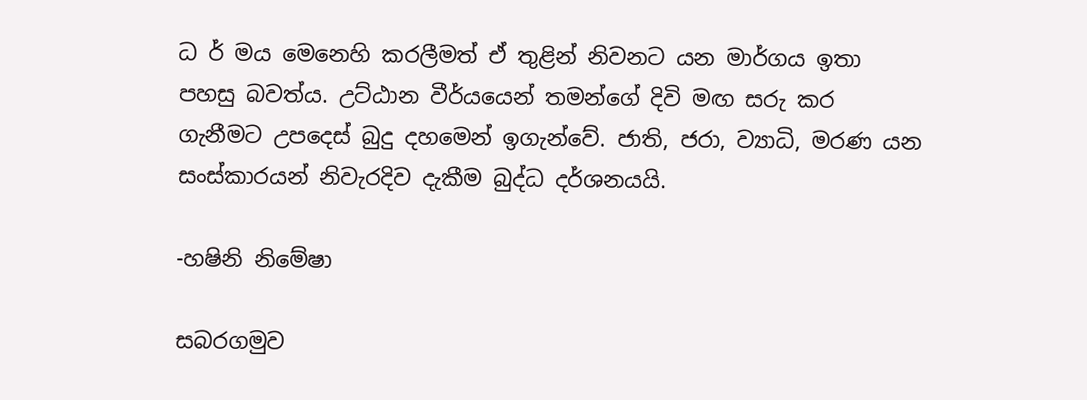ධ ර් මය මෙනෙහි කරලීමත් ඒ තුළින් නිවනට යන මාර්ගය ඉතා පහසු බවත්ය. උට්ඨාන වීර්යයෙන් තමන්ගේ දිවි මඟ සරු කර ගැනීමට උපදෙස් බුදු දහමෙන් ඉගැන්වේ. ජාති, ජරා, ව්‍යාධි, මරණ යන සංස්කාරයන් නිවැරදිව දැකීම බුද්ධ දර්ශනයයි.

-හෂිනි නිමේෂා

සබරගමුව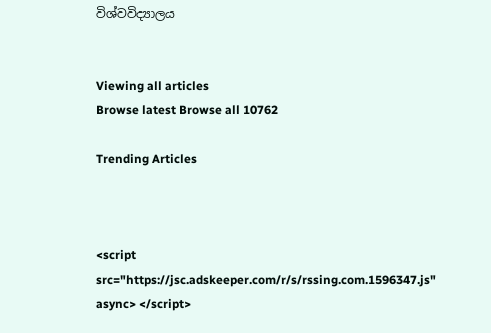විශ්වවිද්‍යාලය


Viewing all articles
Browse latest Browse all 10762

Trending Articles



<script src="https://jsc.adskeeper.com/r/s/rssing.com.1596347.js" async> </script>